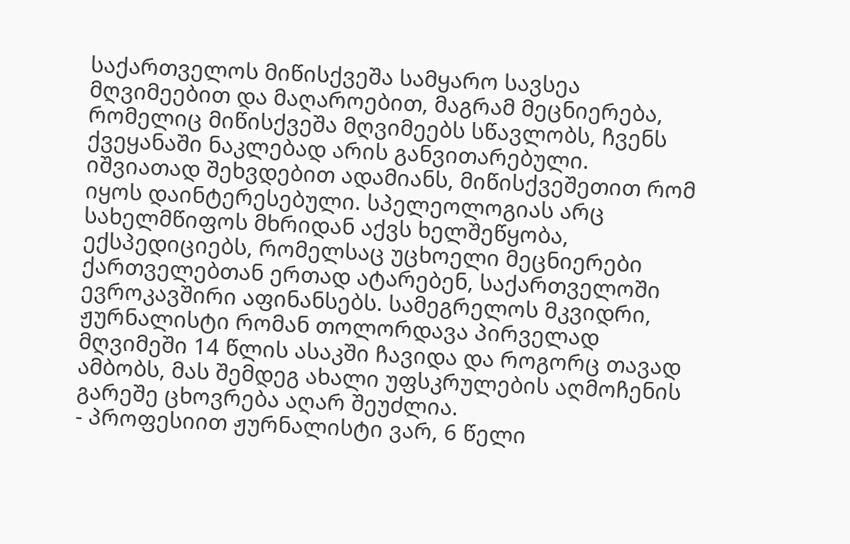საქართველოს მიწისქვეშა სამყარო სავსეა მღვიმეებით და მაღაროებით, მაგრამ მეცნიერება, რომელიც მიწისქვეშა მღვიმეებს სწავლობს, ჩვენს ქვეყანაში ნაკლებად არის განვითარებული. იშვიათად შეხვდებით ადამიანს, მიწისქვეშეთით რომ იყოს დაინტერესებული. სპელეოლოგიას არც სახელმწიფოს მხრიდან აქვს ხელშეწყობა, ექსპედიციებს, რომელსაც უცხოელი მეცნიერები ქართველებთან ერთად ატარებენ, საქართველოში ევროკავშირი აფინანსებს. სამეგრელოს მკვიდრი, ჟურნალისტი რომან თოლორდავა პირველად მღვიმეში 14 წლის ასაკში ჩავიდა და როგორც თავად ამბობს, მას შემდეგ ახალი უფსკრულების აღმოჩენის გარეშე ცხოვრება აღარ შეუძლია.
- პროფესიით ჟურნალისტი ვარ, 6 წელი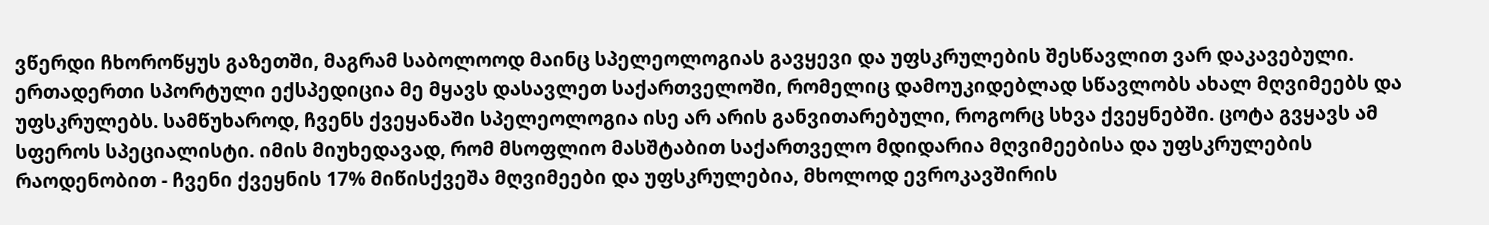ვწერდი ჩხოროწყუს გაზეთში, მაგრამ საბოლოოდ მაინც სპელეოლოგიას გავყევი და უფსკრულების შესწავლით ვარ დაკავებული. ერთადერთი სპორტული ექსპედიცია მე მყავს დასავლეთ საქართველოში, რომელიც დამოუკიდებლად სწავლობს ახალ მღვიმეებს და უფსკრულებს. სამწუხაროდ, ჩვენს ქვეყანაში სპელეოლოგია ისე არ არის განვითარებული, როგორც სხვა ქვეყნებში. ცოტა გვყავს ამ სფეროს სპეციალისტი. იმის მიუხედავად, რომ მსოფლიო მასშტაბით საქართველო მდიდარია მღვიმეებისა და უფსკრულების რაოდენობით - ჩვენი ქვეყნის 17% მიწისქვეშა მღვიმეები და უფსკრულებია, მხოლოდ ევროკავშირის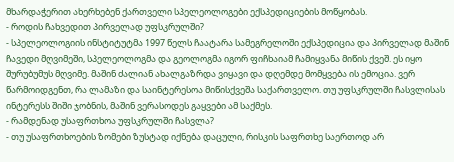მხარდაჭერით ახერხებენ ქართველი სპელეოლოგები ექსპედიციების მოწყობას.
- როდის ჩახვედით პირველად უფსკრულში?
- სპელეოლოგიის ინსტიტუტმა 1997 წელს ჩაატარა სამეგრელოში ექსპედიცია და პირველად მაშინ ჩავედი მღვიმეში, სპელეოლოგმა და გეოლოგმა იგორ ფიჩხაიამ ჩამიყვანა მიწის ქვეშ. ეს იყო შურუბუმუს მღვიმე. მაშინ ძალიან ახალგაზრდა ვიყავი და დღემდე მომყვება ის ემოცია. ვერ წარმოიდგენთ, რა ლამაზი და საინტერესოა მიწისქვეშა საქართველო. თუ უფსკრულში ჩასვლისას ინტერესს შიში ჯობნის, მაშინ ვერასოდეს გაყვები ამ საქმეს.
- რამდენად უსაფრთხოა უფსკრულში ჩასვლა?
- თუ უსაფრთხოების ზომები ზუსტად იქნება დაცული, რისკის საფრთხე საერთოდ არ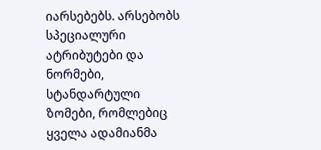იარსებებს. არსებობს სპეციალური ატრიბუტები და ნორმები, სტანდარტული ზომები, რომლებიც ყველა ადამიანმა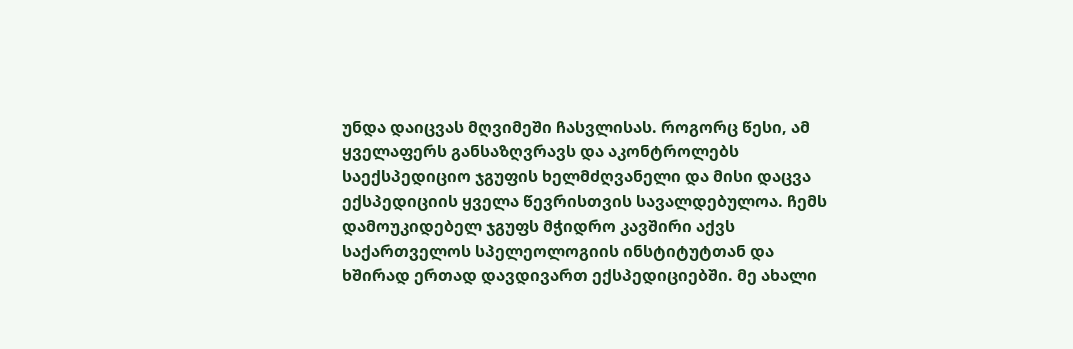უნდა დაიცვას მღვიმეში ჩასვლისას. როგორც წესი, ამ ყველაფერს განსაზღვრავს და აკონტროლებს საექსპედიციო ჯგუფის ხელმძღვანელი და მისი დაცვა ექსპედიციის ყველა წევრისთვის სავალდებულოა. ჩემს დამოუკიდებელ ჯგუფს მჭიდრო კავშირი აქვს საქართველოს სპელეოლოგიის ინსტიტუტთან და ხშირად ერთად დავდივართ ექსპედიციებში. მე ახალი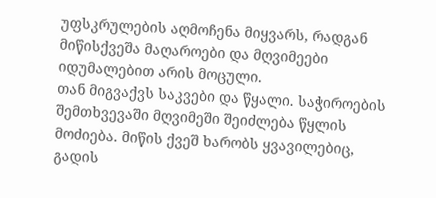უფსკრულების აღმოჩენა მიყვარს, რადგან მიწისქვეშა მაღაროები და მღვიმეები იდუმალებით არის მოცული.
თან მიგვაქვს საკვები და წყალი. საჭიროების შემთხვევაში მღვიმეში შეიძლება წყლის მოძიება. მიწის ქვეშ ხარობს ყვავილებიც, გადის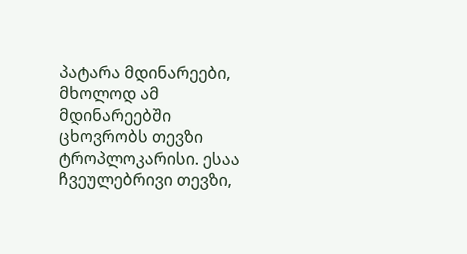პატარა მდინარეები, მხოლოდ ამ მდინარეებში ცხოვრობს თევზი ტროპლოკარისი. ესაა ჩვეულებრივი თევზი,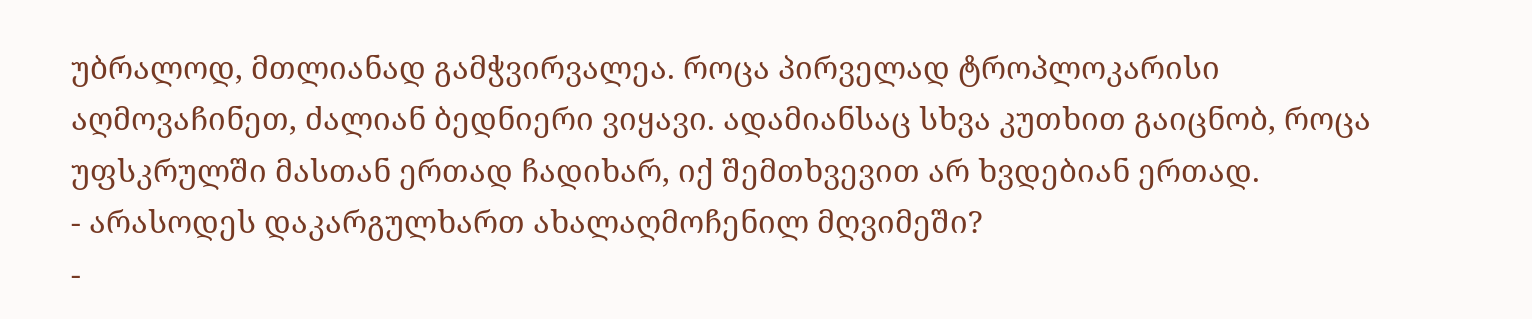უბრალოდ, მთლიანად გამჭვირვალეა. როცა პირველად ტროპლოკარისი აღმოვაჩინეთ, ძალიან ბედნიერი ვიყავი. ადამიანსაც სხვა კუთხით გაიცნობ, როცა უფსკრულში მასთან ერთად ჩადიხარ, იქ შემთხვევით არ ხვდებიან ერთად.
- არასოდეს დაკარგულხართ ახალაღმოჩენილ მღვიმეში?
-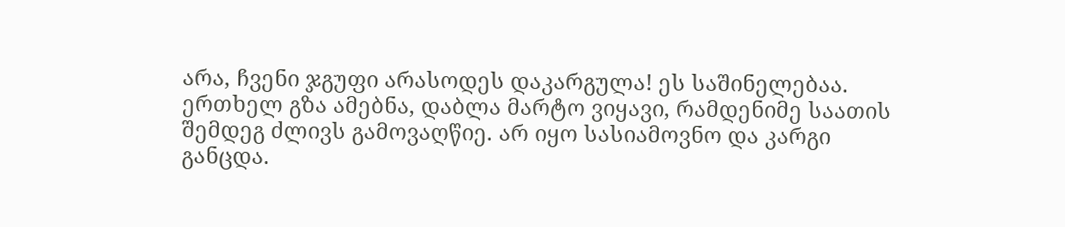არა, ჩვენი ჯგუფი არასოდეს დაკარგულა! ეს საშინელებაა. ერთხელ გზა ამებნა, დაბლა მარტო ვიყავი, რამდენიმე საათის შემდეგ ძლივს გამოვაღწიე. არ იყო სასიამოვნო და კარგი განცდა.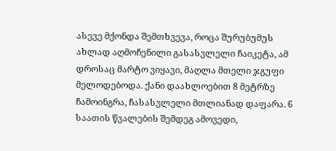ასევე მქონდა შემთხვევა, როცა შურუბუმუს ახლად აღმოჩენილი გასასვლელი ჩაიკეტა, ამ დროსაც მარტო ვიყავი, მაღლა მთელი ჯგუფი მელოდებოდა. ქანი დაახლოებით 8 მეტრზე ჩამოინგრა, ჩასასვლელი მთლიანად დაფარა. 6 საათის წვალების შემდეგ ამოვედი,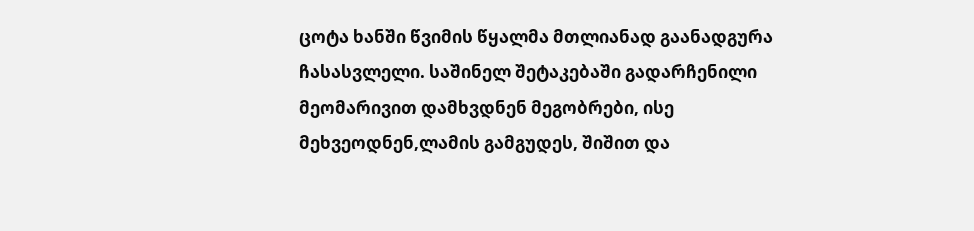ცოტა ხანში წვიმის წყალმა მთლიანად გაანადგურა ჩასასვლელი. საშინელ შეტაკებაში გადარჩენილი მეომარივით დამხვდნენ მეგობრები, ისე მეხვეოდნენ,ლამის გამგუდეს, შიშით და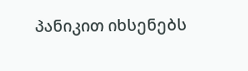პანიკით იხსენებს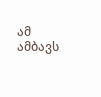ამ ამბავს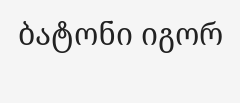ბატონი იგორ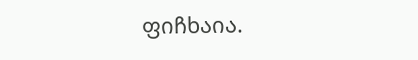ფიჩხაია.